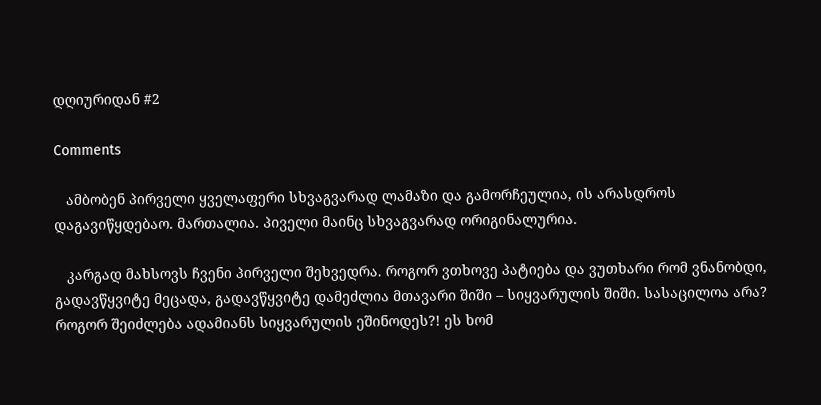დღიურიდან #2

Comments

   ამბობენ პირველი ყველაფერი სხვაგვარად ლამაზი და გამორჩეულია, ის არასდროს დაგავიწყდებაო. მართალია. პიველი მაინც სხვაგვარად ორიგინალურია.

   კარგად მახსოვს ჩვენი პირველი შეხვედრა. როგორ ვთხოვე პატიება და ვუთხარი რომ ვნანობდი, გადავწყვიტე მეცადა, გადავწყვიტე დამეძლია მთავარი შიში – სიყვარულის შიში. სასაცილოა არა? როგორ შეიძლება ადამიანს სიყვარულის ეშინოდეს?! ეს ხომ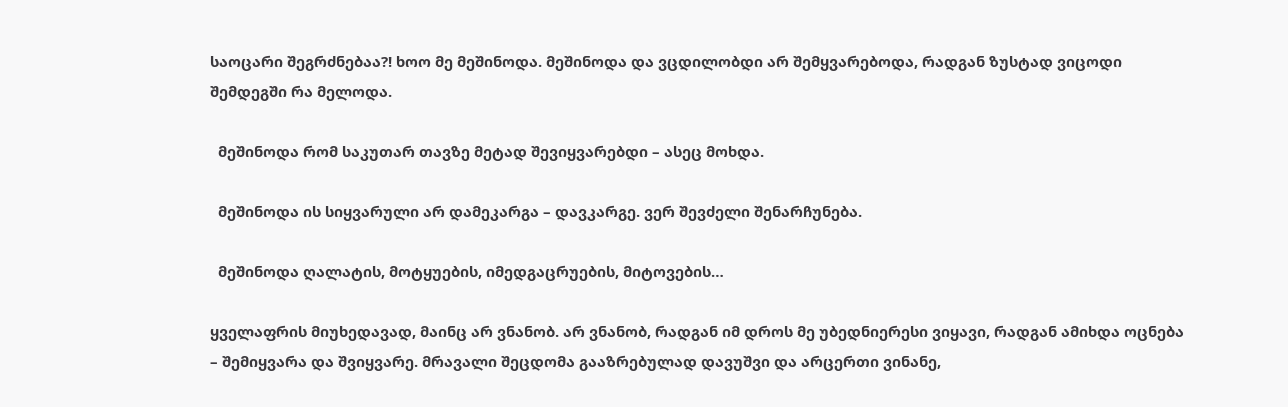საოცარი შეგრძნებაა?! ხოო მე მეშინოდა. მეშინოდა და ვცდილობდი არ შემყვარებოდა, რადგან ზუსტად ვიცოდი შემდეგში რა მელოდა.

  მეშინოდა რომ საკუთარ თავზე მეტად შევიყვარებდი – ასეც მოხდა.

  მეშინოდა ის სიყვარული არ დამეკარგა – დავკარგე. ვერ შევძელი შენარჩუნება.

  მეშინოდა ღალატის, მოტყუების, იმედგაცრუების, მიტოვების…

ყველაფრის მიუხედავად, მაინც არ ვნანობ. არ ვნანობ, რადგან იმ დროს მე უბედნიერესი ვიყავი, რადგან ამიხდა ოცნება – შემიყვარა და შვიყვარე. მრავალი შეცდომა გააზრებულად დავუშვი და არცერთი ვინანე,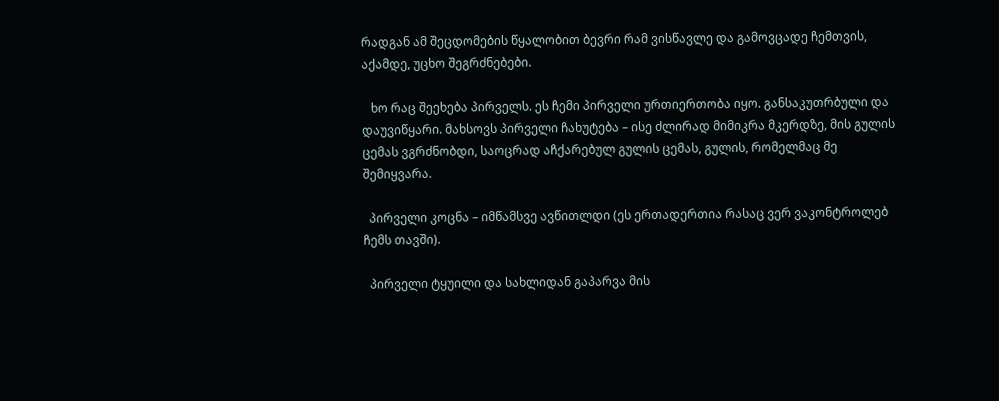რადგან ამ შეცდომების წყალობით ბევრი რამ ვისწავლე და გამოვცადე ჩემთვის, აქამდე, უცხო შეგრძნებები.

   ხო რაც შეეხება პირველს. ეს ჩემი პირველი ურთიერთობა იყო. განსაკუთრბული და დაუვიწყარი. მახსოვს პირველი ჩახუტება – ისე ძლირად მიმიკრა მკერდზე, მის გულის ცემას ვგრძნობდი, საოცრად აჩქარებულ გულის ცემას, გულის, რომელმაც მე შემიყვარა.

  პირველი კოცნა – იმწამსვე ავწითლდი (ეს ერთადერთია რასაც ვერ ვაკონტროლებ ჩემს თავში).

  პირველი ტყუილი და სახლიდან გაპარვა მის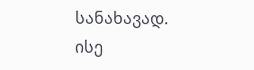სანახავად. ისე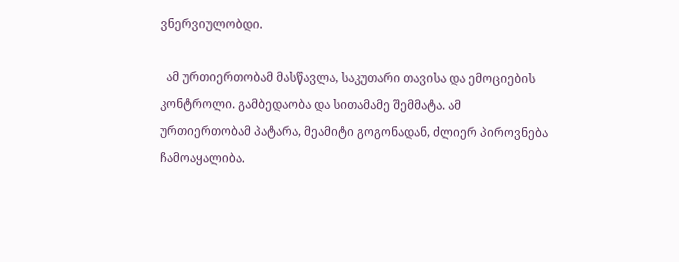ვნერვიულობდი.

  ამ ურთიერთობამ მასწავლა, საკუთარი თავისა და ემოციების კონტროლი. გამბედაობა და სითამამე შემმატა. ამ ურთიერთობამ პატარა, მეამიტი გოგონადან, ძლიერ პიროვნება ჩამოაყალიბა.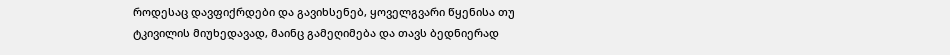როდესაც დავფიქრდები და გავიხსენებ, ყოველგვარი წყენისა თუ ტკივილის მიუხედავად, მაინც გამეღიმება და თავს ბედნიერად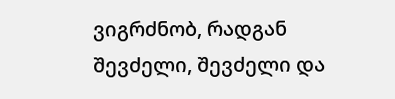ვიგრძნობ, რადგან შევძელი, შევძელი და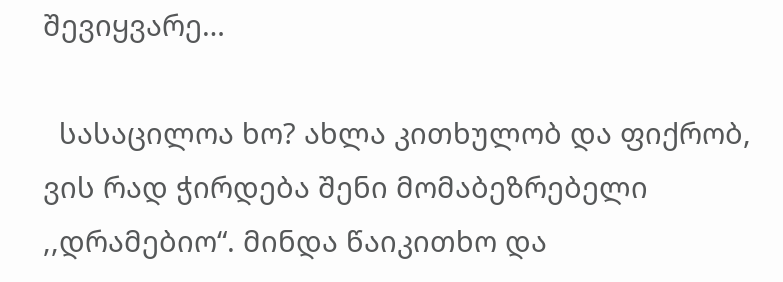შევიყვარე…

  სასაცილოა ხო? ახლა კითხულობ და ფიქრობ, ვის რად ჭირდება შენი მომაბეზრებელი ,,დრამებიო“. მინდა წაიკითხო და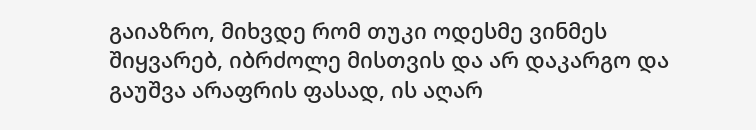გაიაზრო, მიხვდე რომ თუკი ოდესმე ვინმეს შიყვარებ, იბრძოლე მისთვის და არ დაკარგო და გაუშვა არაფრის ფასად, ის აღარ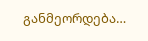განმეორდება…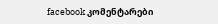facebook კომენტარები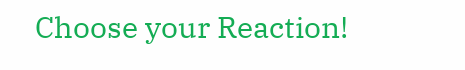Choose your Reaction!